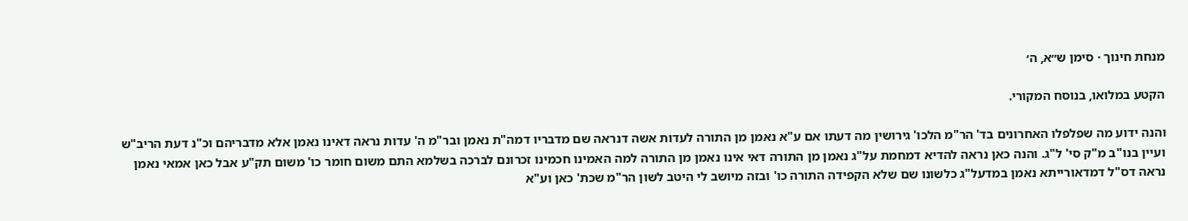מנחת חינוך · סימן ש״א, ה׳

הקטע במלואו, בנוסח המקורי.

והנה ידוע מה שפלפלו האחרונים בד' הר"מ הלכו' גירושין מה דעתו אם ע"א נאמן מן התורה לעדות אשה דנראה שם מדבריו דמה"ת נאמן ובר"מ ה' עדות נראה דאינו נאמן אלא מדבריהם וכ"נ דעת הריב"ש ועיין בנו"ב מ"ק סי' ל"ג. והנה כאן נראה להדיא דמחמת על"ג נאמן מן התורה דאי אינו נאמן מן התורה למה האמינו חכמינו זכרונם לברכה בשלמא התם משום חומר כו' משום תק"ע אבל כאן אמאי נאמן נראה דס"ל דמדאורייתא נאמן במדעל"ג כלשונו שם שלא הקפידה התורה כו' ובזה מיושב לי היטב לשון הר"מ שכת' כאן וע"א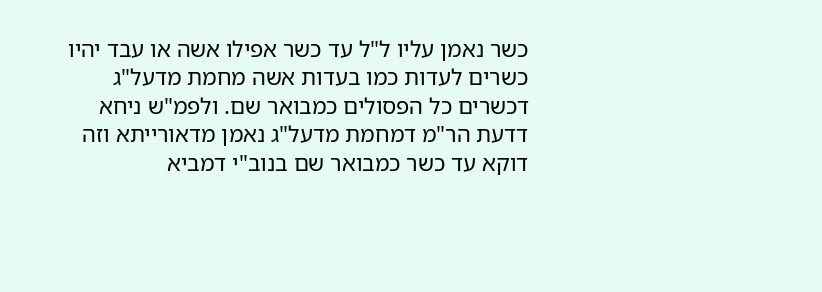כשר נאמן עליו ל"ל עד כשר אפילו אשה או עבד יהיו כשרים לעדות כמו בעדות אשה מחמת מדעל"ג דכשרים כל הפסולים כמבואר שם. ולפמ"ש ניחא דדעת הר"מ דמחמת מדעל"ג נאמן מדאורייתא וזה דוקא עד כשר כמבואר שם בנוב"י דמביא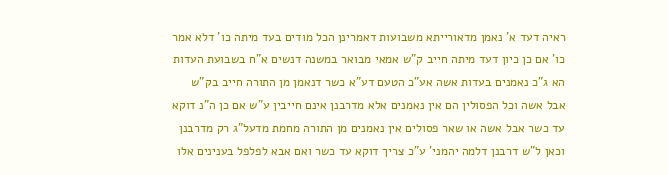ראיה דעד א' נאמן מדאורייתא משבועות דאמרינן הכל מודים בעד מיתה כו' דלא אמר כו' אם כן כיון דעד מיתה חייב ק"ש אמאי מבואר במשנה דנשים א"ח בשבועת העדות הא ג"כ נאמנים בעדות אשה אע"כ הטעם דע"א כשר דנאמן מן התורה חייב בק"ש אבל אשה וכל הפסולין הם אין נאמנים אלא מדרבנן אינם חייבין ע"ש אם כן ה"נ דוקא עד כשר אבל אשה או שאר פסולים אין נאמנים מן התורה מחמת מדעל"ג רק מדרבנן וכאן ל"ש דרבנן דלמה יהמני' ע"כ צריך דוקא עד כשר ואם אבא לפלפל בענינים אלו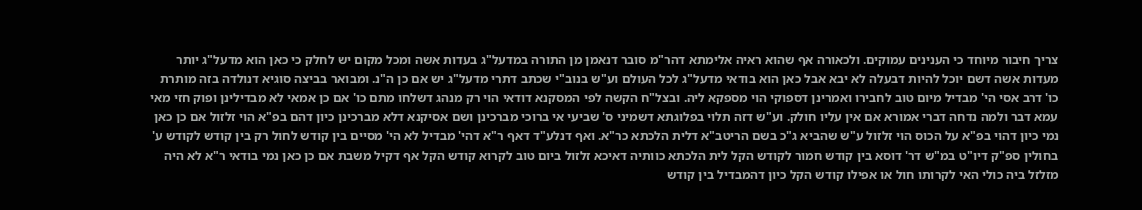צריך חיבור מיוחד כי הענינים עמוקים. ולכאורה אף שהוא ראיה אלימתא דהר"מ סובר דנאמן מן התורה במדעל"ג בעדות אשה ומכל מקום יש לחלק כי כאן הוא מדעל"ג יותר מעדות אשה דשם יוכל להיות דבעלה לא יבא אבל כאן הוא בודאי מדעל"ג לכל העולם וע"ש בנוב"י שכתב דתרי מדעל"ג יש אם כן ה"נ. ומבואר בביצה סוגיא דנולדה בזה מותרת כו' דרב אסי הי' מבדיל מיום טוב לחבירו ואמרינן דספוקי הוי מספקא ליה. ובצל"ח הקשה לפי המסקנא דודאי הוי רק מנהג דשלחו מתם כו' אם כן אמאי לא מבדילינן ופוק חזי מאי עמא דבר ולמה נדחה דברי אמורא אם אין עליו חולק. וע"ש דזה תלוי בפלוגתא דשמיני ס' שביעי אי ברוכי מברכינן ושם אסיקנא דלא מברכינן כיון דהם בפ"א הוי זלזול אם כן כאן נמי כיון דהוי בפ"א על הכוס הוי זלזול ע"ש שהביא ג"כ בשם הריטב"א דלית הלכתא כר"א. ואף דנלע"ד דאף ר"א דהי' מבדיל לא הי' מסיים בין קודש לחול רק בין קודש לקודש ע' בחולין ספ"ק דיו"ט במ"ש דר' דוסא בין קודש חמור לקודש הקל לית הלכתא כוותיה דאיכא זלזול ביום טוב לקרוא קודש הקל אף דקיל משבת אם כן כאן נמי בודאי ר"א לא היה מזלזל ביה כולי האי לקרותו חול או אפילו קודש הקל כיון דהמבדיל בין קודש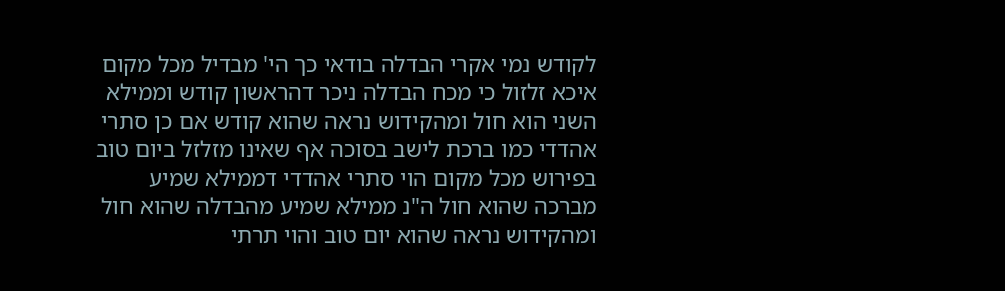לקודש נמי אקרי הבדלה בודאי כך הי' מבדיל מכל מקום איכא זלזול כי מכח הבדלה ניכר דהראשון קודש וממילא השני הוא חול ומהקידוש נראה שהוא קודש אם כן סתרי אהדדי כמו ברכת לישב בסוכה אף שאינו מזלזל ביום טוב בפירוש מכל מקום הוי סתרי אהדדי דממילא שמיע מברכה שהוא חול ה"נ ממילא שמיע מהבדלה שהוא חול ומהקידוש נראה שהוא יום טוב והוי תרתי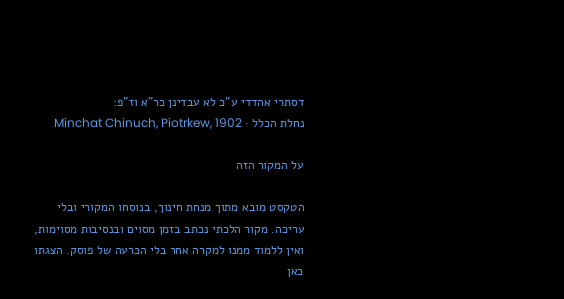דסתרי אהדדי ע"כ לא עבדינן כר"א וז"פ:
נחלת הכלל · Minchat Chinuch, Piotrkew, 1902

על המקור הזה

הטקסט מובא מתוך מנחת חינוך, בנוסחו המקורי ובלי עריכה. מקור הלכתי נכתב בזמן מסוים ובנסיבות מסוימות, ואין ללמוד ממנו למקרה אחר בלי הכרעה של פוסק. הצגתו כאן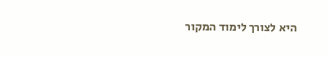היא לצורך לימוד המקור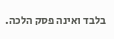בלבד ואינה פסק הלכה.